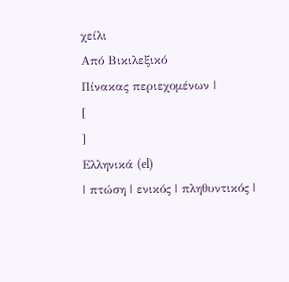χείλι
Από Βικιλεξικό
Πίνακας περιεχομένων |
[
]
Ελληνικά (el)
| πτώση | ενικός | πληθυντικός |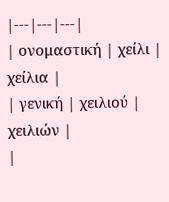|---|---|---|
| ονομαστική | χείλι | χείλια |
| γενική | χειλιού | χειλιών |
|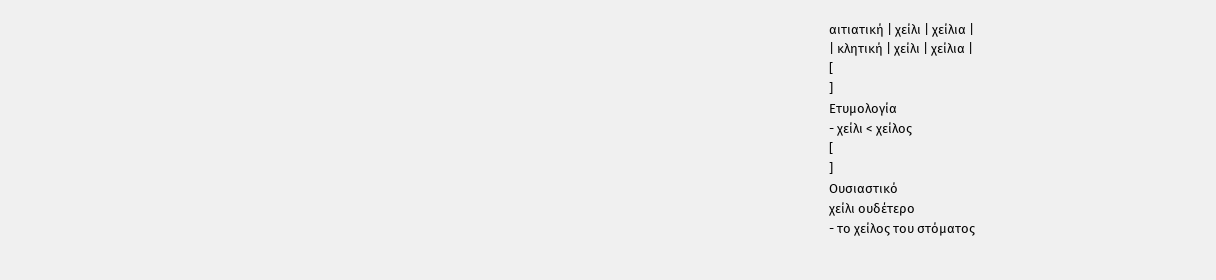αιτιατική | χείλι | χείλια |
| κλητική | χείλι | χείλια |
[
]
Ετυμολογία
- χείλι < χείλος
[
]
Ουσιαστικό
χείλι ουδέτερο
- το χείλος του στόματος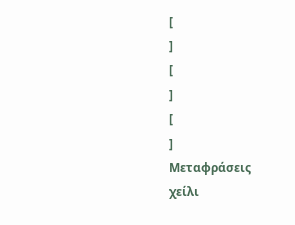[
]
[
]
[
]
Μεταφράσεις
χείλι